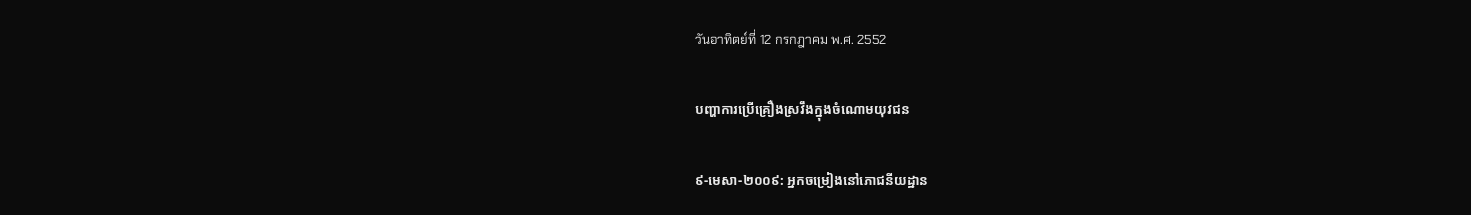วันอาทิตย์ที่ 12 กรกฎาคม พ.ศ. 2552

បញ្ហាការប្រើគ្រឿងស្រវឹងក្នុងចំណោមយុវជន

៩-មេសា-២០០៩: អ្នកចម្រៀងនៅភោជនីយដ្ឋាន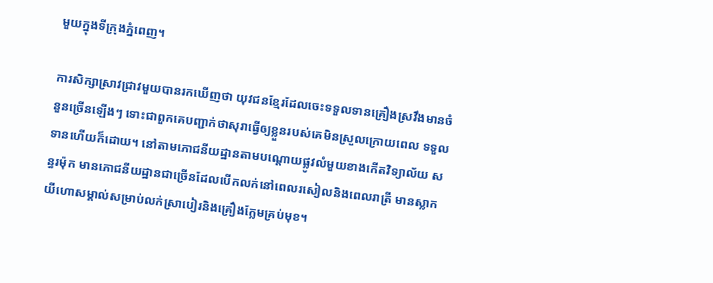មួយក្នុងទីក្រុងភ្នំពេញ។

ការសិក្សាស្រាវជ្រាវមួយបានរកឃើញថា យុវជនខ្មែរដែលចេះទទួលទានគ្រឿងស្រវឹងមានចំនួនច្រើនឡើងៗ ទោះជាពួកគេបញ្ជាក់ថាសុរាធ្វើឲ្យខ្លួនរបស់គេមិនស្រួលក្រោយពេល ទទួលទានហើយក៏ដោយ។ នៅតាមភោជនីយដ្ឋានតាមបណ្តោយផ្លូវលំមួយខាងកើតវិទ្យាល័យ សន្ធរម៉ុក មានភោជនីយដ្ឋានជាច្រើនដែលបើកលក់នៅពេលរសៀលនិងពេលរាត្រី មានស្លាកយីហោសម្គាល់សម្រាប់លក់ស្រាបៀរនិងគ្រឿងក្លែមគ្រប់មុខ។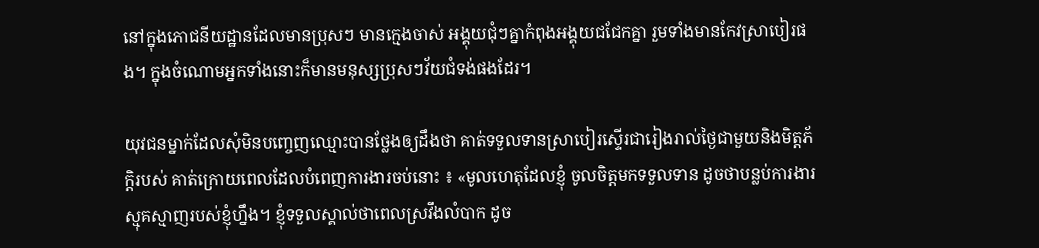នៅក្នុងភោជនីយដ្ឋានដែលមានប្រុសៗ មានកេ្មងចាស់ អង្គុយជុំៗគ្នាកំពុងអង្គុយជជែកគ្នា រួមទាំងមានកែវស្រាបៀរផង។ ក្នុងចំណោមអ្នកទាំងនោះក៏មានមនុស្សប្រុសៗវ័យជំទង់ផងដែរ។

យុវជនម្នាក់ដែលសុំមិនបញ្ចេញឈ្មោះបានថ្លែងឲ្យដឹងថា គាត់ទទួលទានស្រាបៀរស្ទើរជារៀងរាល់ថ្ងៃជាមួយនិងមិត្តភ័កិ្តរបស់ គាត់ក្រោយពេលដែលបំពេញការងារចប់នោះ ៖ «មូលហេតុដែលខ្ញុំ ចូលចិត្តមកទទួលទាន ដូចថាបន្លប់ការងារស្មុគស្មាញរបស់ខ្ញុំហ្នឹង។ ខ្ញុំទទួលស្គាល់ថាពេលស្រវឹងលំបាក ដូច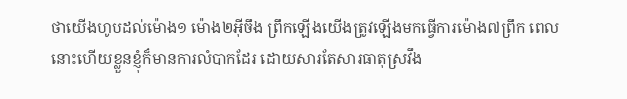ថាយើងហូបដល់ម៉ោង១ ម៉ោង២អ៊ីចឹង ព្រឹកឡើងយើងត្រូវឡើងមកធ្វើការម៉ោង៧ព្រឹក ពេលនោះហើយខ្លួនខ្ញុំក៏មានការលំបាកដែរ ដោយសារតែសារធាតុស្រវឹង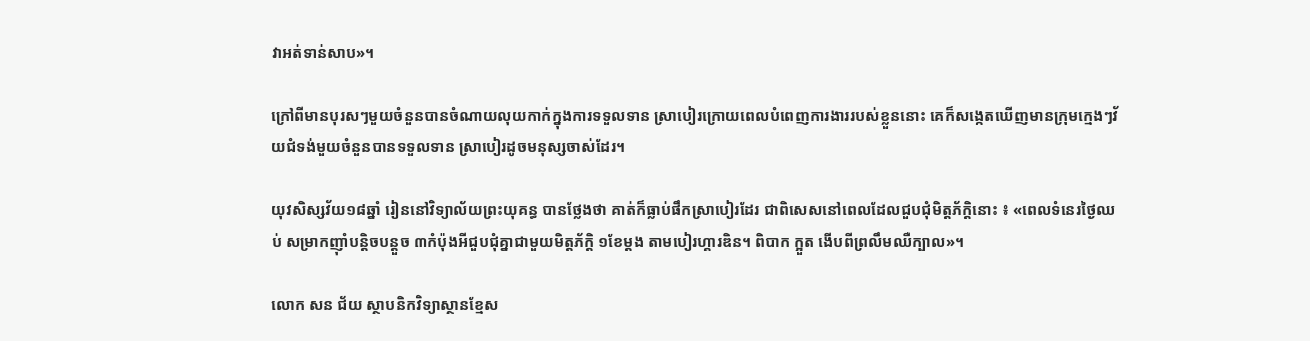វាអត់ទាន់សាប»។

ក្រៅពីមានបុរសៗមួយចំនួនបានចំណាយលុយកាក់ក្នុងការទទួលទាន ស្រាបៀរក្រោយពេលបំពេញការងាររបស់ខ្លួននោះ គេក៏សង្កេតឃើញមានក្រុមក្មេងៗវ័យជំទង់មួយចំនួនបានទទួលទាន ស្រាបៀរដូចមនុស្សចាស់ដែរ។

យុវសិស្សវ័យ១៨ឆ្នាំ រៀននៅវិទ្យាល័យព្រះយុគន្ធ បានថ្លែងថា គាត់ក៏ធ្លាប់ផឹកស្រាបៀរដែរ ជាពិសេសនៅពេលដែលជួបជុំមិត្តភ័ក្តិនោះ ៖ «ពេលទំនេរថ្ងៃឈប់ សម្រាកញ៉ាំបន្តិចបន្តួច ៣កំប៉ុងអីជួបជុំគ្នាជាមួយមិត្តភ័ក្ដិ ១ខែម្ដង តាមបៀរហ្គារឌិន។ ពិបាក ក្អួត ងើបពីព្រលឹមឈឺក្បាល»។

លោក សន ជ័យ ស្ថាបនិកវិទ្យាស្ថានខ្មែស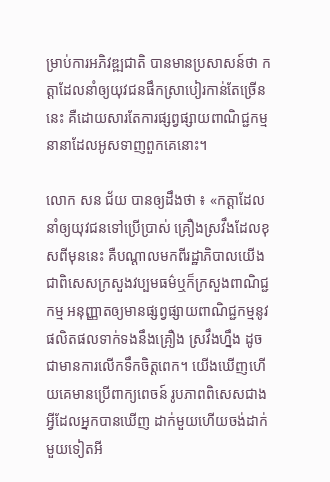ម្រាប់ការអភិវឌ្ឍជាតិ បានមានប្រសាសន៍ថា កត្តាដែលនាំឲ្យយុវជនផឹកស្រាបៀរកាន់តែច្រើននេះ គឺដោយសារតែការផ្សព្វផ្សាយពាណិជ្ជកម្មនានាដែលអូសទាញពួកគេនោះ។

លោក សន ជ័យ បានឲ្យដឹងថា ៖ «កត្តាដែលនាំឲ្យយុវជនទៅប្រើប្រាស់ គ្រឿងស្រវឹងដែលខុសពីមុននេះ គឺបណ្ដាលមកពីរដ្ឋាភិបាលយើង ជាពិសេសក្រសួងវប្បមធម៌ឬក៏ក្រសួងពាណិជ្ជកម្ម អនុញ្ញាតឲ្យមានផ្សព្វផ្សាយពាណិជ្ជកម្មនូវផលិតផលទាក់ទងនឹងគ្រឿង ស្រវឹងហ្នឹង ដូចជាមានការលើកទឹកចិត្តពេក។ យើងឃើញហើយគេមានប្រើពាក្យពេចន៍ រូបភាពពិសេសជាងអ្វីដែលអ្នកបានឃើញ ដាក់មួយហើយចង់ដាក់មួយទៀតអី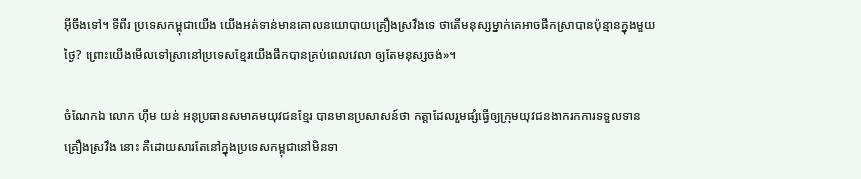អ៊ីចឹងទៅ។ ទីពីរ ប្រទេសកម្ពុជាយើង យើងអត់ទាន់មានគោលនយោបាយគ្រឿងស្រវឹងទេ ថាតើមនុស្សម្នាក់គេអាចផឹកស្រាបានប៉ុន្មានក្នុងមួយថ្ងៃ? ព្រោះយើងមើលទៅស្រានៅប្រទេសខ្មែរយើងផឹកបានគ្រប់ពេលវេលា ឲ្យតែមនុស្សចង់»។

ចំណែកឯ លោក ហ៊ឹម យន់ អនុប្រធានសមាគមយុវជនខ្មែរ បានមានប្រសាសន៍ថា កត្តាដែលរួមផ្សំធ្វើឲ្យក្រុមយុវជនងាករកការទទួលទានគ្រឿងស្រវឹង នោះ គឺដោយសារតែនៅក្នុងប្រទេសកម្ពុជានៅមិនទា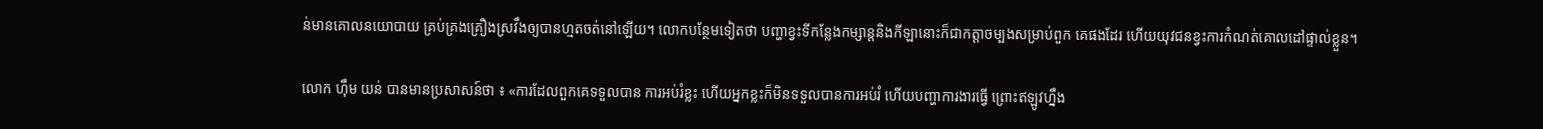ន់មានគោលនយោបាយ គ្រប់គ្រងគ្រឿងស្រវឹងឲ្យបានហ្មតចត់នៅឡើយ។ លោកបន្ថែមទៀតថា បញ្ហាខ្វះទីកន្លែងកម្សាន្តនិងកីឡានោះក៏ជាកត្តាចម្បងសម្រាប់ពួក គេផងដែរ ហើយយុវជនខ្វះការកំណត់គោលដៅផ្ទាល់ខ្លួន។

លោក ហ៊ឹម យន់ បានមានប្រសាសន៍ថា ៖ «ការដែលពួកគេទទួលបាន ការអប់រំខ្លះ ហើយអ្នកខ្លះក៏មិនទទួលបានការអប់រំ ហើយបញ្ហាការងារធ្វើ ព្រោះឥឡូវហ្នឹង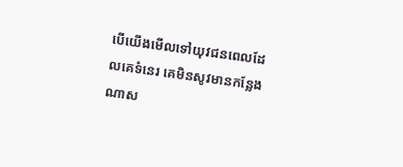បើយើងមើលទៅយុវជនពេលដែលគេទំនេរ គេមិនសូវមានកន្លែងណាស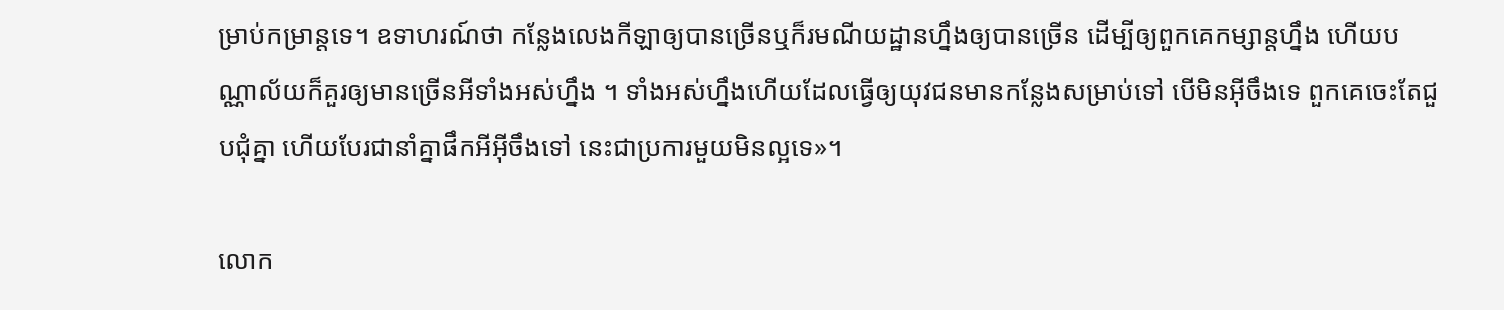ម្រាប់កម្រាន្តទេ។ ឧទាហរណ៍ថា កន្លែងលេងកីឡាឲ្យបានច្រើនឬក៏រមណីយដ្ឋានហ្នឹងឲ្យបានច្រើន ដើម្បីឲ្យពួកគេកម្សាន្តហ្នឹង ហើយបណ្ណាល័យក៏គួរឲ្យមានច្រើនអីទាំងអស់ហ្នឹង ។ ទាំងអស់ហ្នឹងហើយដែលធ្វើឲ្យយុវជនមានកន្លែងសម្រាប់ទៅ បើមិនអ៊ីចឹងទេ ពួកគេចេះតែជួបជុំគ្នា ហើយបែរជានាំគ្នាផឹកអីអ៊ីចឹងទៅ នេះជាប្រការមួយមិនល្អទេ»។

លោក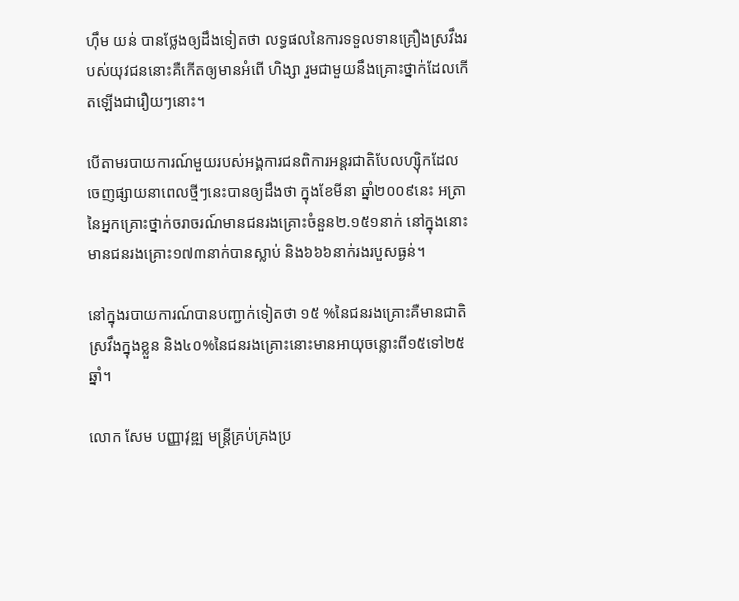ហ៊ឹម យន់ បានថ្លែងឲ្យដឹងទៀតថា លទ្ធផលនៃការទទួលទានគ្រឿងស្រវឹងរបស់យុវជននោះគឺកើតឲ្យមានអំពើ ហិង្សា រួមជាមួយនឹងគ្រោះថ្នាក់ដែលកើតឡើងជារឿយៗនោះ។

បើតាមរបាយការណ៍មួយរបស់អង្គការជនពិការអន្តរជាតិបែលហ្ស៊ិកដែល ចេញផ្សាយនាពេលថ្មីៗនេះបានឲ្យដឹងថា ក្នុងខែមីនា ឆ្នាំ២០០៩នេះ អត្រានៃអ្នកគ្រោះថ្នាក់ចរាចរណ៍មានជនរងគ្រោះចំនួន២.១៥១នាក់ នៅក្នុងនោះមានជនរងគ្រោះ១៧៣នាក់បានស្លាប់ និង៦៦៦នាក់រងរបួសធ្ងន់។

នៅក្នុងរបាយការណ៍បានបញ្ជាក់ទៀតថា ១៥ %នៃជនរងគ្រោះគឺមានជាតិស្រវឹងក្នុងខ្លួន និង៤០%នៃជនរងគ្រោះនោះមានអាយុចន្លោះពី១៥ទៅ២៥ឆ្នាំ។

លោក សែម បញ្ញាវុឌ្ឍ មន្ត្រីគ្រប់គ្រងប្រ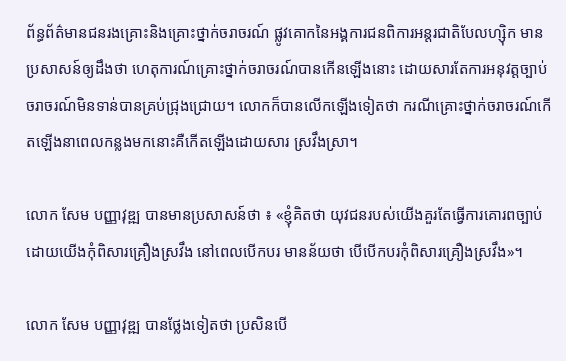ព័ន្ធព័ត៌មានជនរងគ្រោះនិងគ្រោះថ្នាក់ចរាចរណ៍ ផ្លូវគោកនៃអង្គការជនពិការអន្តរជាតិបែលហ្ស៊ិក មានប្រសាសន៍ឲ្យដឹងថា ហេតុការណ៍គ្រោះថ្នាក់ចរាចរណ៍បានកើនឡើងនោះ ដោយសារតែការអនុវត្តច្បាប់ចរាចរណ៍មិនទាន់បានគ្រប់ជ្រុងជ្រោយ។ លោកក៏បានលើកឡើងទៀតថា ករណីគ្រោះថ្នាក់ចរាចរណ៍កើតឡើងនាពេលកន្លងមកនោះគឺកើតឡើងដោយសារ ស្រវឹងស្រា។

លោក សែម បញ្ញាវុឌ្ឍ បានមានប្រសាសន៍ថា ៖ «ខ្ញុំគិតថា យុវជនរបស់យើងគួរតែធ្វើការគោរពច្បាប់ដោយយើងកុំពិសារគ្រឿងស្រវឹង នៅពេលបើកបរ មានន័យថា បើបើកបរកុំពិសារគ្រឿងស្រវឹង»។

លោក សែម បញ្ញាវុឌ្ឍ បានថ្លែងទៀតថា ប្រសិនបើ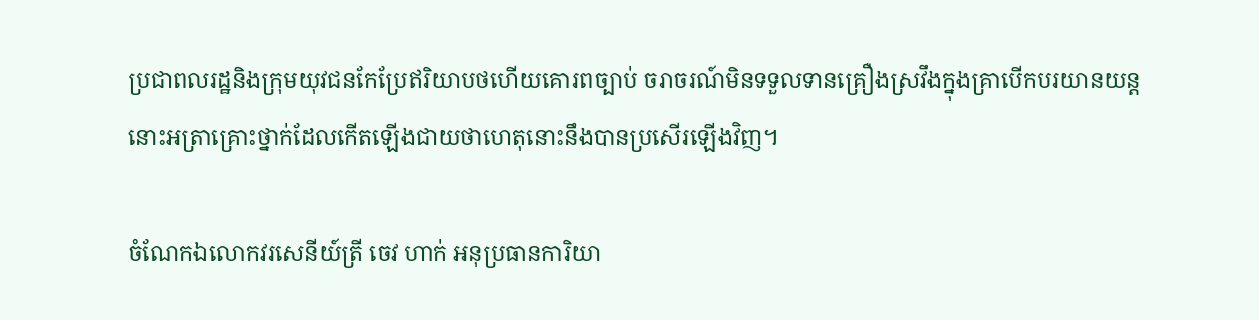ប្រជាពលរដ្ឋនិងក្រុមយុវជនកែប្រែឥរិយាបថហើយគោរពច្បាប់ ចរាចរណ៍មិនទទួលទានគ្រឿងស្រវឹងក្នុងគ្រាបើកបរយានយន្ត នោះអត្រាគ្រោះថ្នាក់ដែលកើតឡើងជាយថាហេតុនោះនឹងបានប្រសើរឡើងវិញ។

ចំណែកឯលោកវរសេនីយ៍ត្រី ចេវ ហាក់ អនុប្រធានការិយា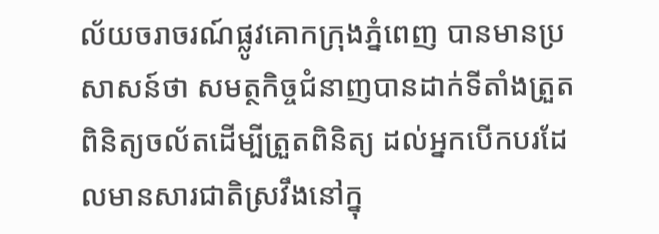ល័យចរាចរណ៍ផ្លូវគោកក្រុងភ្នំពេញ បានមានប្រសាសន៍ថា សមត្ថកិច្ចជំនាញបានដាក់ទីតាំងត្រួតពិនិត្យចល័តដើម្បីត្រួតពិនិត្យ ដល់អ្នកបើកបរដែលមានសារជាតិស្រវឹងនៅក្នុ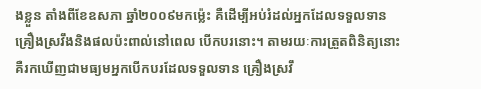ងខ្លួន តាំងពីខែឧសភា ឆ្នាំ២០០៩មកម៉្លេះ គឺដើម្បីអប់រំដល់អ្នកដែលទទួលទានគ្រឿងស្រវឹងនិងផលប៉ះពាល់នៅពេល បើកបរនោះ។ តាមរយៈការត្រួតពិនិត្យនោះគឺរកឃើញជាមធ្យមអ្នកបើកបរដែលទទួលទាន គ្រឿងស្រវឹ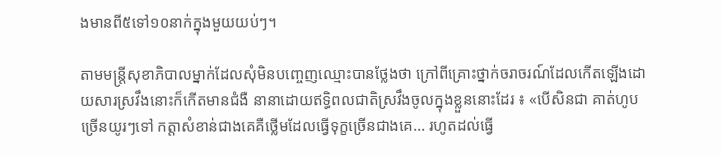ងមានពី៥ទៅ១០នាក់ក្នុងមួយយប់ៗ។

តាមមន្ត្រីសុខាភិបាលម្នាក់ដែលសុំមិនបញ្ចេញឈ្មោះបានថ្លែងថា ក្រៅពីគ្រោះថ្នាក់ចរាចរណ៍ដែលកើតឡើងដោយសារស្រវឹងនោះក៏កើតមានជំងឺ នានាដោយឥទ្ធិពលជាតិស្រវឹងចូលក្នុងខ្លួននោះដែរ ៖ «បើសិនជា គាត់ហូបច្រើនយូរៗទៅ កត្តាសំខាន់ជាងគេគឺថ្លើមដែលធ្វើទុក្ខច្រើនជាងគេ... រហូតដល់ធ្វើ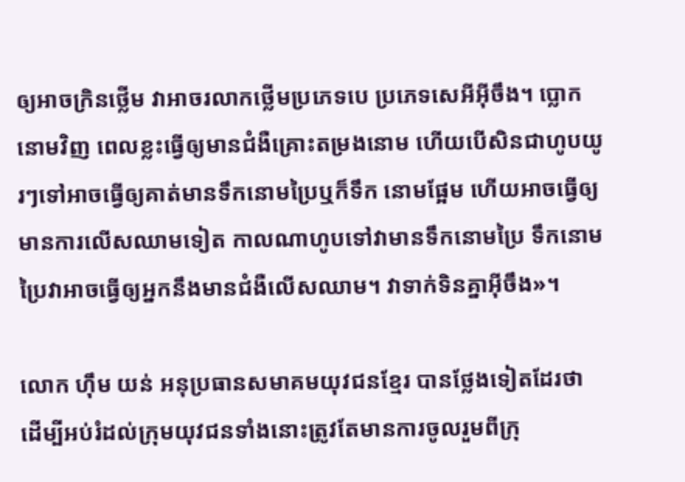ឲ្យអាចក្រិនថ្លើម វាអាចរលាកថ្លើមប្រភេទបេ ប្រភេទសេអីអ៊ីចឹង។ ប្លោកនោមវិញ ពេលខ្លះធ្វើឲ្យមានជំងឺគ្រោះតម្រងនោម ហើយបើសិនជាហូបយូរៗទៅអាចធ្វើឲ្យគាត់មានទឹកនោមប្រៃឬក៏ទឹក នោមផ្អែម ហើយអាចធ្វើឲ្យមានការលើសឈាមទៀត កាលណាហូបទៅវាមានទឹកនោមប្រៃ ទឹកនោមប្រៃវាអាចធ្វើឲ្យអ្នកនឹងមានជំងឺលើសឈាម។ វាទាក់ទិនគ្នាអ៊ីចឹង»។

លោក ហ៊ឹម យន់ អនុប្រធានសមាគមយុវជនខ្មែរ បានថ្លែងទៀតដែរថា ដើម្បីអប់រំដល់ក្រុមយុវជនទាំងនោះត្រូវតែមានការចូលរួមពីក្រុ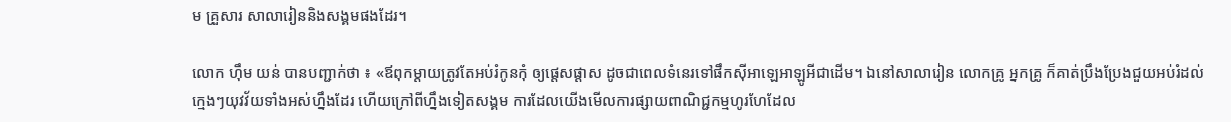ម គ្រួសារ សាលារៀននិងសង្គមផងដែរ។

លោក ហ៊ឹម យន់ បានបញ្ជាក់ថា ៖ «ឪពុកម្ដាយត្រូវតែអប់រំកូនកុំ ឲ្យផ្ដេសផ្ដាស ដូចជាពេលទំនេរទៅផឹកស៊ីអាឡេអាឡូអីជាដើម។ ឯនៅសាលារៀន លោកគ្រូ អ្នកគ្រូ ក៏គាត់ប្រឹងប្រែងជួយអប់រំដល់ក្មេងៗយុវវ័យទាំងអស់ហ្នឹងដែរ ហើយក្រៅពីហ្នឹងទៀតសង្គម ការដែលយើងមើលការផ្សាយពាណិជ្ជកម្មហូរហែដែល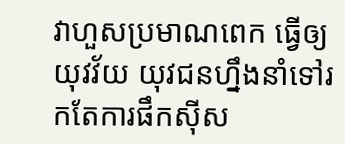វាហួសប្រមាណពេក ធ្វើឲ្យយុវវ័យ យុវជនហ្នឹងនាំទៅរកតែការផឹកស៊ីស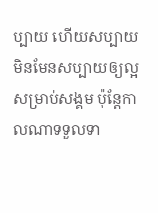ប្បាយ ហើយសប្បាយមិនមែនសប្បាយឲ្យល្អសម្រាប់សង្គម ប៉ុន្តែកាលណាទទួលទា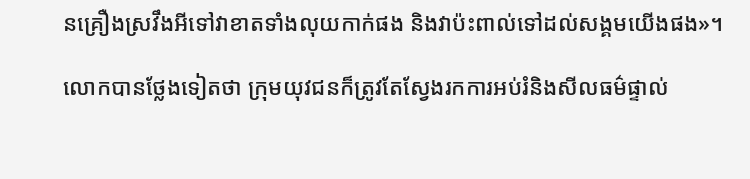នគ្រឿងស្រវឹងអីទៅវាខាតទាំងលុយកាក់ផង និងវាប៉ះពាល់ទៅដល់សង្គមយើងផង»។

លោកបានថ្លែងទៀតថា ក្រុមយុវជនក៏ត្រូវតែស្វែងរកការអប់រំនិងសីលធម៌ផ្ទាល់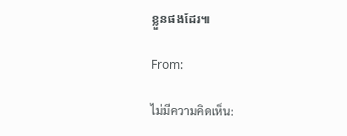ខ្លួនផងដែរ៕

From:

ไม่มีความคิดเห็น: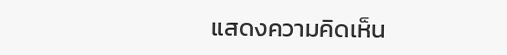แสดงความคิดเห็น